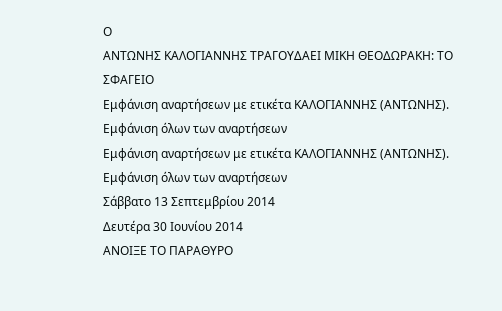Ο
ΑΝΤΩΝΗΣ ΚΑΛΟΓΙΑΝΝΗΣ ΤΡΑΓΟΥΔΑΕΙ ΜΙΚΗ ΘΕΟΔΩΡΑΚΗ: ΤΟ ΣΦΑΓΕΙΟ
Εμφάνιση αναρτήσεων με ετικέτα ΚΑΛΟΓΙΑΝΝΗΣ (ΑΝΤΩΝΗΣ). Εμφάνιση όλων των αναρτήσεων
Εμφάνιση αναρτήσεων με ετικέτα ΚΑΛΟΓΙΑΝΝΗΣ (ΑΝΤΩΝΗΣ). Εμφάνιση όλων των αναρτήσεων
Σάββατο 13 Σεπτεμβρίου 2014
Δευτέρα 30 Ιουνίου 2014
ΑΝΟΙΞΕ ΤΟ ΠΑΡΑΘΥΡΟ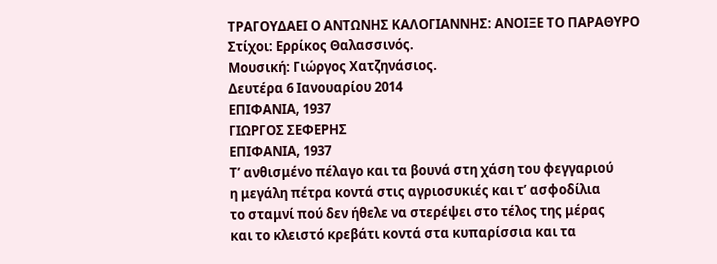ΤΡΑΓΟΥΔΑΕΙ Ο ΑΝΤΩΝΗΣ ΚΑΛΟΓΙΑΝΝΗΣ: ΑΝΟΙΞΕ ΤΟ ΠΑΡΑΘΥΡΟ
Στίχοι: Ερρίκος Θαλασσινός.
Μουσική: Γιώργος Χατζηνάσιος.
Δευτέρα 6 Ιανουαρίου 2014
ΕΠΙΦΑΝΙΑ, 1937
ΓΙΩΡΓΟΣ ΣΕΦΕΡΗΣ
ΕΠΙΦΑΝΙΑ, 1937
Τ’ ανθισμένο πέλαγο και τα βουνά στη χάση του φεγγαριού
η μεγάλη πέτρα κοντά στις αγριοσυκιές και τ’ ασφοδίλια
το σταμνί πού δεν ήθελε να στερέψει στο τέλος της μέρας
και το κλειστό κρεβάτι κοντά στα κυπαρίσσια και τα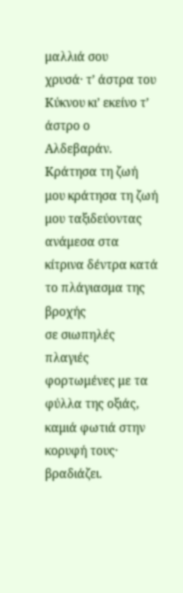μαλλιά σου
χρυσά· τ’ άστρα του Κύκνου κι’ εκείνο τ’ άστρο ο
Αλδεβαράν.
Κράτησα τη ζωή μου κράτησα τη ζωή μου ταξιδεύοντας
ανάμεσα στα κίτρινα δέντρα κατά το πλάγιασμα της βροχής
σε σιωπηλές πλαγιές φορτωμένες με τα φύλλα της οξιάς,
καμιά φωτιά στην κορυφή τους· βραδιάζει.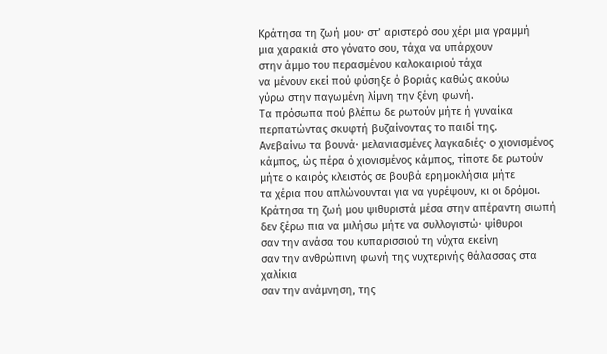Κράτησα τη ζωή μου· στ’ αριστερό σου χέρι μια γραμμή
μια χαρακιά στο γόνατο σου, τάχα να υπάρχουν
στην άμμο του περασμένου καλοκαιριού τάχα
να μένουν εκεί πού φύσηξε ό βοριάς καθώς ακούω
γύρω στην παγωμένη λίμνη την ξένη φωνή.
Τα πρόσωπα πού βλέπω δε ρωτούν μήτε ή γυναίκα
περπατώντας σκυφτή βυζαίνοντας το παιδί της.
Ανεβαίνω τα βουνά· μελανιασμένες λαγκαδιές· o χιονισμένος
κάμπος, ώς πέρα ό χιονισμένος κάμπος, τίποτε δε ρωτούν
μήτε o καιρός κλειστός σε βουβά ερημοκλήσια μήτε
τα χέρια που απλώνουνται για να γυρέψουν, κι οι δρόμοι.
Κράτησα τη ζωή μου ψιθυριστά μέσα στην απέραντη σιωπή
δεν ξέρω πια να μιλήσω μήτε να συλλογιστώ· ψίθυροι
σαν την ανάσα του κυπαρισσιού τη νύχτα εκείνη
σαν την ανθρώπινη φωνή της νυχτερινής θάλασσας στα
χαλίκια
σαν την ανάμνηση, της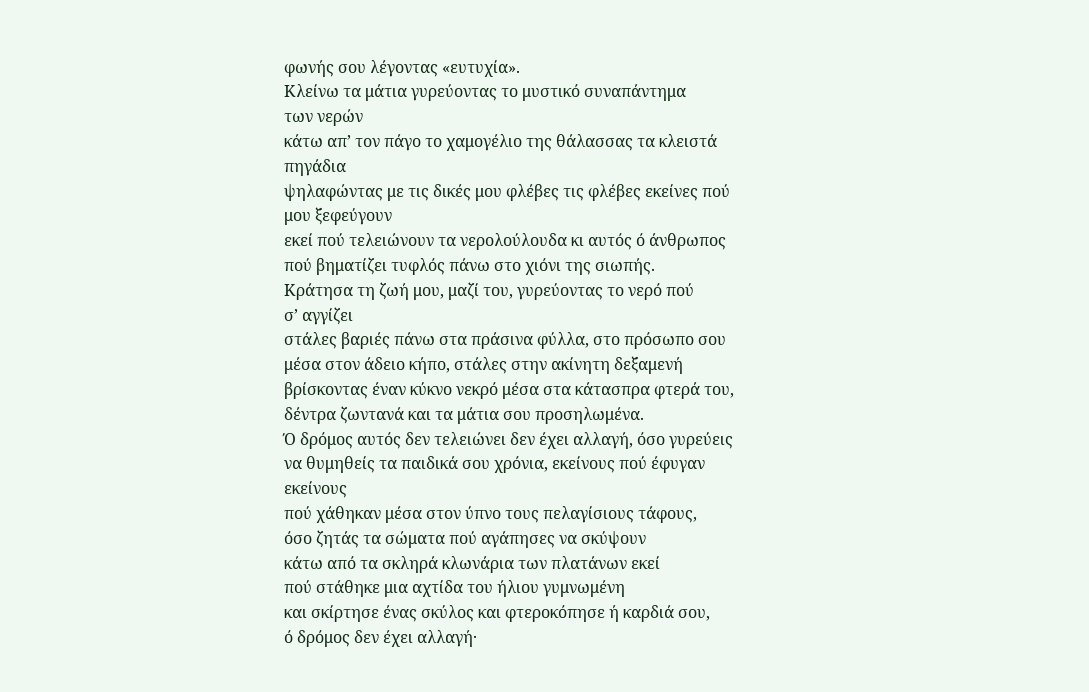φωνής σου λέγοντας «ευτυχία».
Κλείνω τα μάτια γυρεύοντας το μυστικό συναπάντημα
των νερών
κάτω απ’ τον πάγο το χαμογέλιο της θάλασσας τα κλειστά
πηγάδια
ψηλαφώντας με τις δικές μου φλέβες τις φλέβες εκείνες πού
μου ξεφεύγουν
εκεί πού τελειώνουν τα νερολούλουδα κι αυτός ό άνθρωπος
πού βηματίζει τυφλός πάνω στο χιόνι της σιωπής.
Κράτησα τη ζωή μου, μαζί του, γυρεύοντας το νερό πού
σ’ αγγίζει
στάλες βαριές πάνω στα πράσινα φύλλα, στο πρόσωπο σου
μέσα στον άδειο κήπο, στάλες στην ακίνητη δεξαμενή
βρίσκοντας έναν κύκνο νεκρό μέσα στα κάτασπρα φτερά του,
δέντρα ζωντανά και τα μάτια σου προσηλωμένα.
Ό δρόμος αυτός δεν τελειώνει δεν έχει αλλαγή, όσο γυρεύεις
να θυμηθείς τα παιδικά σου χρόνια, εκείνους πού έφυγαν
εκείνους
πού χάθηκαν μέσα στον ύπνο τους πελαγίσιους τάφους,
όσο ζητάς τα σώματα πού αγάπησες να σκύψουν
κάτω από τα σκληρά κλωνάρια των πλατάνων εκεί
πού στάθηκε μια αχτίδα του ήλιου γυμνωμένη
και σκίρτησε ένας σκύλος και φτεροκόπησε ή καρδιά σου,
ό δρόμος δεν έχει αλλαγή·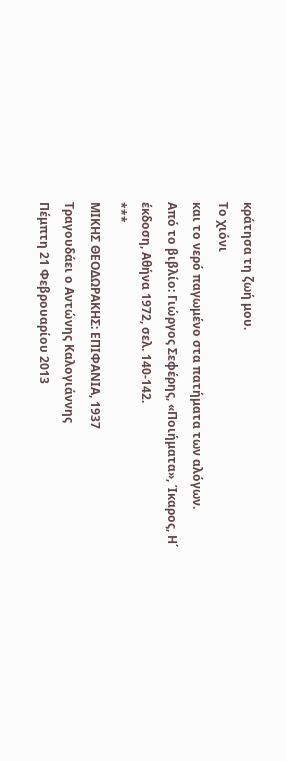κράτησα τη ζωή μου.
Το χιόνι
και το νερό παγωμένο στα πατήματα των αλόγων.
Από το βιβλίο: Γιώργος Σεφέρης, «Ποιήματα», Ίκαρος, Η΄
έκδοση, Αθήνα 1972, σελ. 140-142.
***
ΜΙΚΗΣ ΘΕΟΔΩΡΑΚΗΣ: ΕΠΙΦΑΝΙΑ, 1937
Τραγουδάει ο Αντώνης Καλογιάννης
Πέμπτη 21 Φεβρουαρίου 2013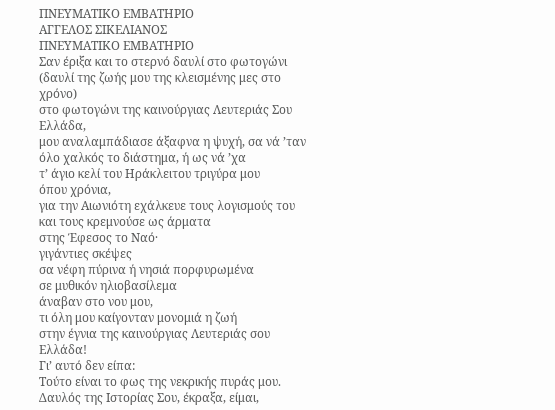ΠΝΕΥΜΑΤΙΚΟ ΕΜΒΑΤΗΡΙΟ
ΑΓΓΕΛΟΣ ΣΙΚΕΛΙΑΝΟΣ
ΠΝΕΥΜΑΤΙΚΟ ΕΜΒΑΤΗΡΙΟ
Σαν έριξα και το στερνό δαυλί στο φωτογώνι
(δαυλί της ζωής μου της κλεισμένης μες στο χρόνο)
στο φωτογώνι της καινούργιας Λευτεριάς Σου Ελλάδα,
μου αναλαμπάδιασε άξαφνα η ψυχή, σα νά ’ταν
όλο χαλκός το διάστημα, ή ως νά ’χα
τ’ άγιο κελί του Ηράκλειτου τριγύρα μου
όπου χρόνια,
για την Αιωνιότη εχάλκευε τους λογισμούς του
και τους κρεμνούσε ως άρματα
στης Έφεσος το Ναό·
γιγάντιες σκέψες
σα νέφη πύρινα ή νησιά πορφυρωμένα
σε μυθικόν ηλιοβασίλεμα
άναβαν στο νου μου,
τι όλη μου καίγονταν μονομιά η ζωή
στην έγνια της καινούργιας Λευτεριάς σου Ελλάδα!
Γι’ αυτό δεν είπα:
Τούτο είναι το φως της νεκρικής πυράς μου.
Δαυλός της Ιστορίας Σου, έκραξα, είμαι,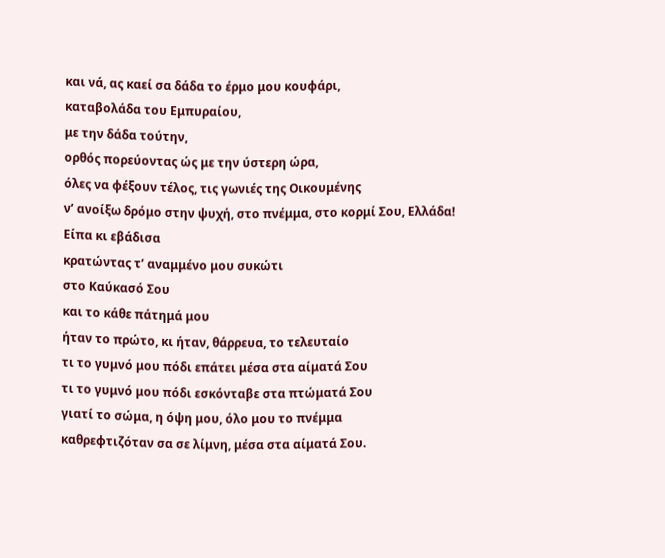και νά, ας καεί σα δάδα το έρμο μου κουφάρι,
καταβολάδα του Εμπυραίου,
με την δάδα τούτην,
ορθός πορεύοντας ώς με την ύστερη ώρα,
όλες να φέξουν τέλος, τις γωνιές της Οικουμένης
ν’ ανοίξω δρόμο στην ψυχή, στο πνέμμα, στο κορμί Σου, Ελλάδα!
Είπα κι εβάδισα
κρατώντας τ’ αναμμένο μου συκώτι
στο Καύκασό Σου
και το κάθε πάτημά μου
ήταν το πρώτο, κι ήταν, θάρρευα, το τελευταίο
τι το γυμνό μου πόδι επάτει μέσα στα αίματά Σου
τι το γυμνό μου πόδι εσκόνταβε στα πτώματά Σου
γιατί το σώμα, η όψη μου, όλο μου το πνέμμα
καθρεφτιζόταν σα σε λίμνη, μέσα στα αίματά Σου.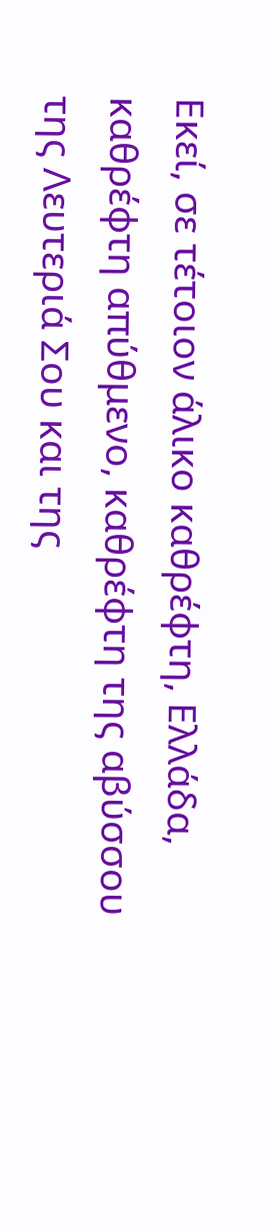Εκεί, σε τέτοιον άλικο καθρέφτη, Ελλάδα,
καθρέφτη απύθμενο, καθρέφτη της αβύσσου
της Λευτεριά Σου και της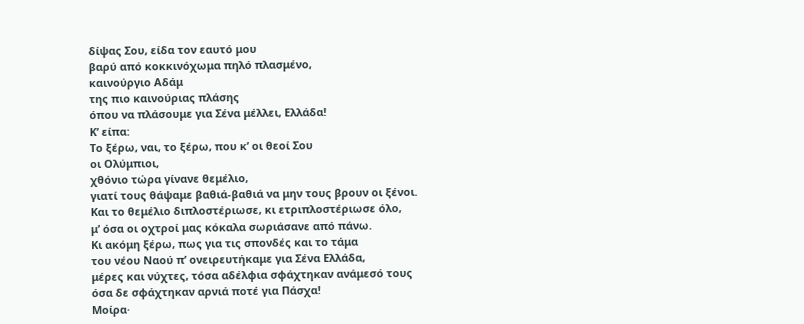δίψας Σου, είδα τον εαυτό μου
βαρύ από κοκκινόχωμα πηλό πλασμένο,
καινούργιο Αδάμ
της πιο καινούριας πλάσης
όπου να πλάσουμε για Σένα μέλλει, Ελλάδα!
Κ’ είπα:
Το ξέρω, ναι, το ξέρω, που κ’ οι θεοί Σου
οι Ολύμπιοι,
χθόνιο τώρα γίνανε θεμέλιο,
γιατί τους θάψαμε βαθιά-βαθιά να μην τους βρουν οι ξένοι.
Και το θεμέλιο διπλοστέριωσε, κι ετριπλοστέριωσε όλο,
μ’ όσα οι οχτροί μας κόκαλα σωριάσανε από πάνω.
Κι ακόμη ξέρω, πως για τις σπονδές και το τάμα
του νέου Ναού π’ ονειρευτήκαμε για Σένα Ελλάδα,
μέρες και νύχτες, τόσα αδέλφια σφάχτηκαν ανάμεσό τους
όσα δε σφάχτηκαν αρνιά ποτέ για Πάσχα!
Μοίρα·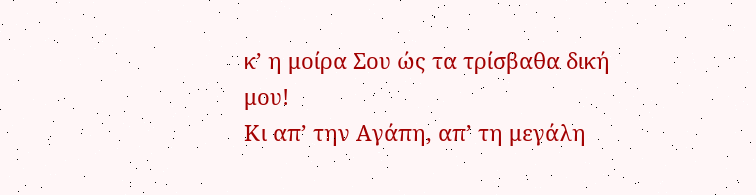κ’ η μοίρα Σου ώς τα τρίσβαθα δική μου!
Κι απ’ την Αγάπη, απ’ τη μεγάλη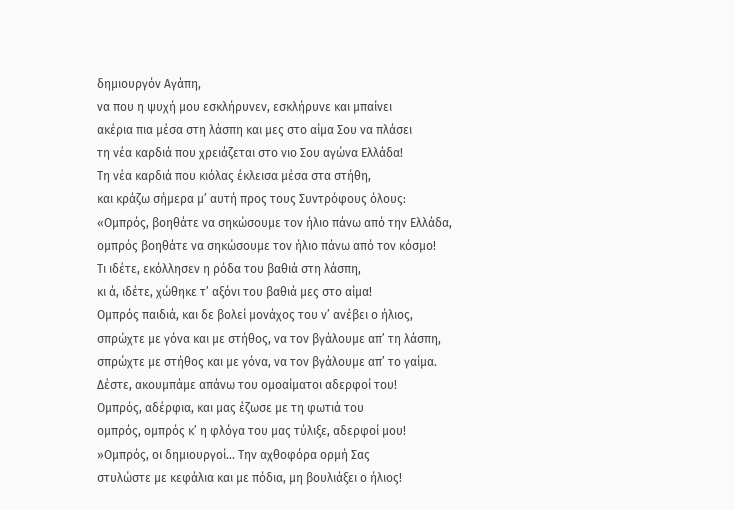δημιουργόν Αγάπη,
να που η ψυχή μου εσκλήρυνεν, εσκλήρυνε και μπαίνει
ακέρια πια μέσα στη λάσπη και μες στο αίμα Σου να πλάσει
τη νέα καρδιά που χρειάζεται στο νιο Σου αγώνα Ελλάδα!
Τη νέα καρδιά που κιόλας έκλεισα μέσα στα στήθη,
και κράζω σήμερα μ’ αυτή προς τους Συντρόφους όλους:
«Ομπρός, βοηθάτε να σηκώσουμε τον ήλιο πάνω από την Ελλάδα,
ομπρός βοηθάτε να σηκώσουμε τον ήλιο πάνω από τον κόσμο!
Tι ιδέτε, εκόλλησεν η ρόδα του βαθιά στη λάσπη,
κι ά, ιδέτε, χώθηκε τ’ αξόνι του βαθιά μες στο αίμα!
Ομπρός παιδιά, και δε βολεί μονάχος του ν’ ανέβει ο ήλιος,
σπρώχτε με γόνα και με στήθος, να τον βγάλουμε απ’ τη λάσπη,
σπρώχτε με στήθος και με γόνα, να τον βγάλουμε απ’ το γαίμα.
Δέστε, ακουμπάμε απάνω του ομοαίματοι αδερφοί του!
Ομπρός, αδέρφια, και μας έζωσε με τη φωτιά του
ομπρός, ομπρός κ’ η φλόγα του μας τύλιξε, αδερφοί μου!
»Ομπρός, οι δημιουργοί... Την αχθοφόρα ορμή Σας
στυλώστε με κεφάλια και με πόδια, μη βουλιάξει ο ήλιος!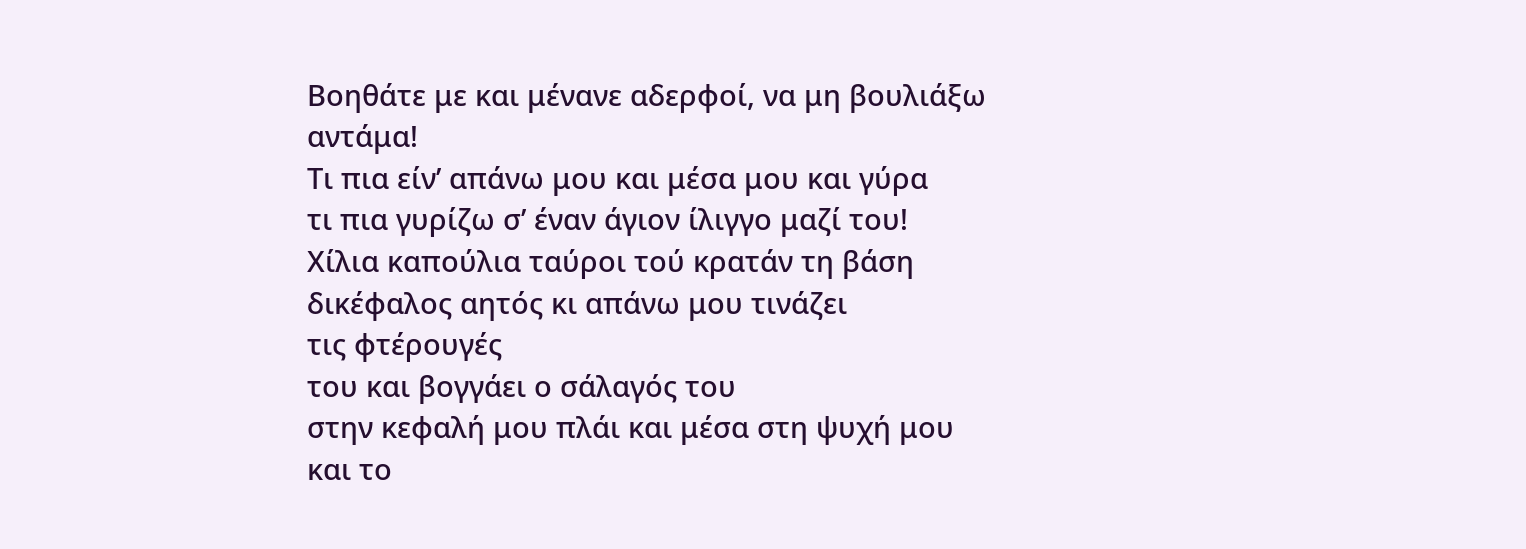Βοηθάτε με και μένανε αδερφοί, να μη βουλιάξω αντάμα!
Τι πια είν’ απάνω μου και μέσα μου και γύρα
τι πια γυρίζω σ’ έναν άγιον ίλιγγο μαζί του!
Χίλια καπούλια ταύροι τού κρατάν τη βάση
δικέφαλος αητός κι απάνω μου τινάζει
τις φτέρουγές
του και βογγάει ο σάλαγός του
στην κεφαλή μου πλάι και μέσα στη ψυχή μου
και το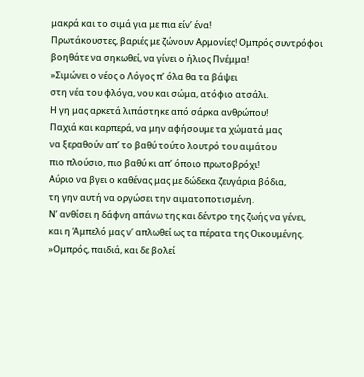μακρά και το σιμά για με πια είν’ ένα!
Πρωτάκουστες, βαριές με ζώνουν Αρμονίες! Ομπρός συντρόφοι
βοηθάτε να σηκωθεί, να γίνει ο ήλιος Πνέμμα!
»Σιμώνει ο νέος ο Λόγος π’ όλα θα τα βάψει
στη νέα του φλόγα, νου και σώμα, ατόφιο ατσάλι.
Η γη μας αρκετά λιπάστηκε από σάρκα ανθρώπου!
Παχιά και καρπερά, να μην αφήσουμε τα χώματά μας
να ξεραθούν απ’ το βαθύ τούτο λουτρό του αιμάτου
πιο πλούσιο, πιο βαθύ κι απ’ όποιο πρωτοβρόχι!
Αύριο να βγει ο καθένας μας με δώδεκα ζευγάρια βόδια,
τη γην αυτή να οργώσει την αιματοποτισμένη.
Ν’ ανθίσει η δάφνη απάνω της και δέντρο της ζωής να γένει,
και η Άμπελό μας ν’ απλωθεί ως τα πέρατα της Οικουμένης.
»Ομπρός, παιδιά, και δε βολεί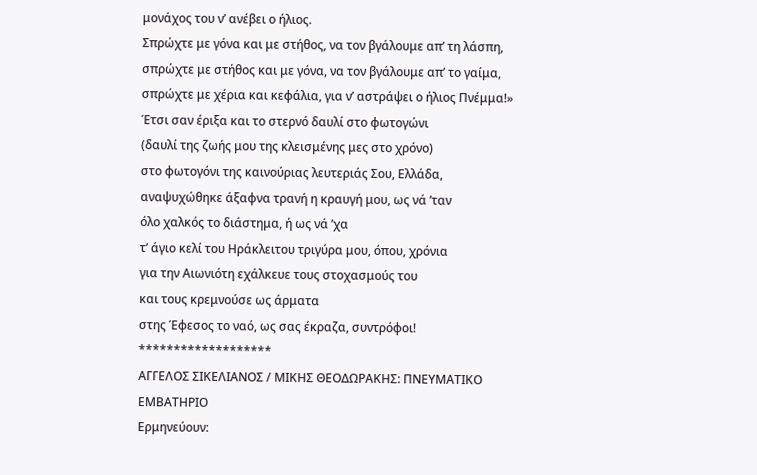μονάχος του ν’ ανέβει ο ήλιος.
Σπρώχτε με γόνα και με στήθος, να τον βγάλουμε απ’ τη λάσπη,
σπρώχτε με στήθος και με γόνα, να τον βγάλουμε απ’ το γαίμα,
σπρώχτε με χέρια και κεφάλια, για ν’ αστράψει ο ήλιος Πνέμμα!»
Έτσι σαν έριξα και το στερνό δαυλί στο φωτογώνι
(δαυλί της ζωής μου της κλεισμένης μες στο χρόνο)
στο φωτογόνι της καινούριας λευτεριάς Σου, Ελλάδα,
αναψυχώθηκε άξαφνα τρανή η κραυγή μου, ως νά ’ταν
όλο χαλκός το διάστημα, ή ως νά ’χα
τ’ άγιο κελί του Ηράκλειτου τριγύρα μου, όπου, χρόνια
για την Αιωνιότη εχάλκευε τους στοχασμούς του
και τους κρεμνούσε ως άρματα
στης Έφεσος το ναό, ως σας έκραζα, συντρόφοι!
*******************
ΑΓΓΕΛΟΣ ΣΙΚΕΛΙΑΝΟΣ / ΜΙΚΗΣ ΘΕΟΔΩΡΑΚΗΣ: ΠΝΕΥΜΑΤΙΚΟ ΕΜΒΑΤΗΡΙΟ
Ερμηνεύουν: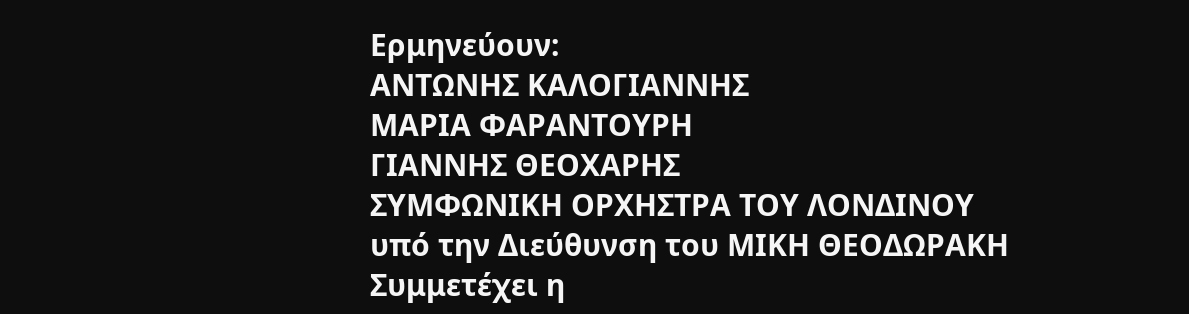Ερμηνεύουν:
ΑΝΤΩΝΗΣ ΚΑΛΟΓΙΑΝΝΗΣ
ΜΑΡΙΑ ΦΑΡΑΝΤΟΥΡΗ
ΓΙΑΝΝΗΣ ΘΕΟΧΑΡΗΣ
ΣΥΜΦΩΝΙΚΗ ΟΡΧΗΣΤΡΑ ΤΟΥ ΛΟΝΔΙΝΟΥ
υπό την Διεύθυνση του ΜΙΚΗ ΘΕΟΔΩΡΑΚΗ
Συμμετέχει η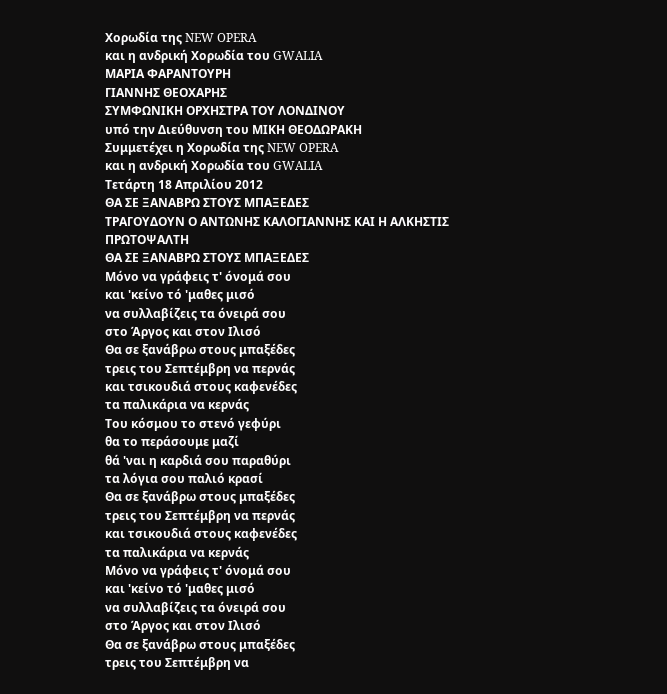Χορωδία της NEW OPERA
και η ανδρική Χορωδία του GWALIA
ΜΑΡΙΑ ΦΑΡΑΝΤΟΥΡΗ
ΓΙΑΝΝΗΣ ΘΕΟΧΑΡΗΣ
ΣΥΜΦΩΝΙΚΗ ΟΡΧΗΣΤΡΑ ΤΟΥ ΛΟΝΔΙΝΟΥ
υπό την Διεύθυνση του ΜΙΚΗ ΘΕΟΔΩΡΑΚΗ
Συμμετέχει η Χορωδία της NEW OPERA
και η ανδρική Χορωδία του GWALIA
Τετάρτη 18 Απριλίου 2012
ΘΑ ΣΕ ΞΑΝΑΒΡΩ ΣΤΟΥΣ ΜΠΑΞΕΔΕΣ
ΤΡΑΓΟΥΔΟΥΝ Ο ΑΝΤΩΝΗΣ ΚΑΛΟΓΙΑΝΝΗΣ ΚΑΙ Η ΑΛΚΗΣΤΙΣ ΠΡΩΤΟΨΑΛΤΗ
ΘΑ ΣΕ ΞΑΝΑΒΡΩ ΣΤΟΥΣ ΜΠΑΞΕΔΕΣ
Μόνο να γράφεις τ' όνομά σου
και 'κείνο τό 'μαθες μισό
να συλλαβίζεις τα όνειρά σου
στο Άργος και στον Ιλισό
Θα σε ξανάβρω στους μπαξέδες
τρεις του Σεπτέμβρη να περνάς
και τσικουδιά στους καφενέδες
τα παλικάρια να κερνάς
Του κόσμου το στενό γεφύρι
θα το περάσουμε μαζί
θά 'ναι η καρδιά σου παραθύρι
τα λόγια σου παλιό κρασί
Θα σε ξανάβρω στους μπαξέδες
τρεις του Σεπτέμβρη να περνάς
και τσικουδιά στους καφενέδες
τα παλικάρια να κερνάς
Μόνο να γράφεις τ' όνομά σου
και 'κείνο τό 'μαθες μισό
να συλλαβίζεις τα όνειρά σου
στο Άργος και στον Ιλισό
Θα σε ξανάβρω στους μπαξέδες
τρεις του Σεπτέμβρη να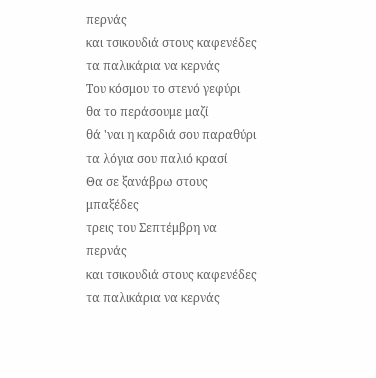περνάς
και τσικουδιά στους καφενέδες
τα παλικάρια να κερνάς
Του κόσμου το στενό γεφύρι
θα το περάσουμε μαζί
θά 'ναι η καρδιά σου παραθύρι
τα λόγια σου παλιό κρασί
Θα σε ξανάβρω στους μπαξέδες
τρεις του Σεπτέμβρη να περνάς
και τσικουδιά στους καφενέδες
τα παλικάρια να κερνάς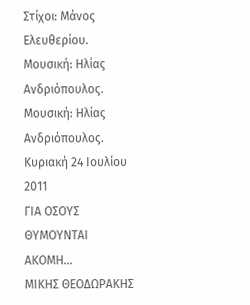Στίχοι: Μάνος Ελευθερίου.
Μουσική: Ηλίας Ανδριόπουλος.
Μουσική: Ηλίας Ανδριόπουλος.
Κυριακή 24 Ιουλίου 2011
ΓΙΑ ΟΣΟΥΣ ΘΥΜΟΥΝΤΑΙ ΑΚΟΜΗ...
ΜΙΚΗΣ ΘΕΟΔΩΡΑΚΗΣ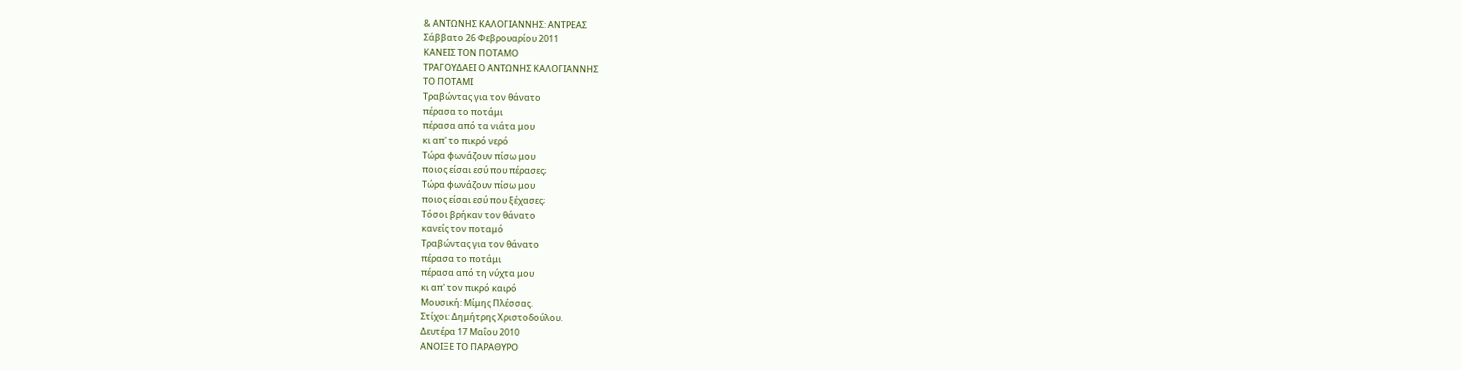& ΑΝΤΩΝΗΣ ΚΑΛΟΓΙΑΝΝΗΣ: ΑΝΤΡΕΑΣ
Σάββατο 26 Φεβρουαρίου 2011
ΚΑΝΕΙΣ ΤΟΝ ΠΟΤΑΜΟ
ΤΡΑΓΟΥΔΑΕΙ Ο ΑΝΤΩΝΗΣ ΚΑΛΟΓΙΑΝΝΗΣ
ΤΟ ΠΟΤΑΜΙ
Τραβώντας για τον θάνατο
πέρασα το ποτάμι
πέρασα από τα νιάτα μου
κι απ' το πικρό νερό
Τώρα φωνάζουν πίσω μου
ποιος είσαι εσύ που πέρασες;
Τώρα φωνάζουν πίσω μου
ποιος είσαι εσύ που ξέχασες;
Τόσοι βρήκαν τον θάνατο
κανείς τον ποταμό
Τραβώντας για τον θάνατο
πέρασα το ποτάμι
πέρασα από τη νύχτα μου
κι απ' τον πικρό καιρό
Μουσική: Μίμης Πλέσσας.
Στίχοι: Δημήτρης Χριστοδούλου.
Δευτέρα 17 Μαΐου 2010
ΑΝΟΙΞΕ ΤΟ ΠΑΡΑΘΥΡΟ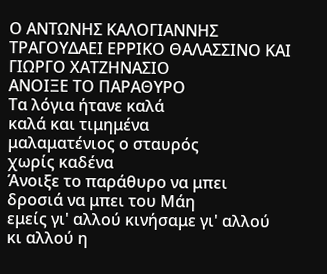Ο ΑΝΤΩΝΗΣ ΚΑΛΟΓΙΑΝΝΗΣ ΤΡΑΓΟΥΔΑΕΙ ΕΡΡΙΚΟ ΘΑΛΑΣΣΙΝΟ ΚΑΙ ΓΙΩΡΓΟ ΧΑΤΖΗΝΑΣΙΟ
ΑΝΟΙΞΕ ΤΟ ΠΑΡΑΘΥΡΟ
Τα λόγια ήτανε καλά
καλά και τιμημένα
μαλαματένιος ο σταυρός
χωρίς καδένα
Άνοιξε το παράθυρο να μπει
δροσιά να μπει του Μάη
εμείς γι' αλλού κινήσαμε γι' αλλού
κι αλλού η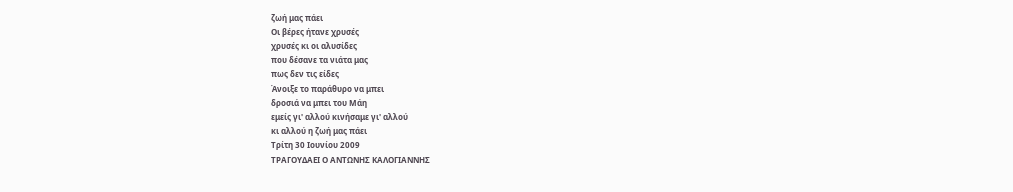ζωή μας πάει
Οι βέρες ήτανε χρυσές
χρυσές κι οι αλυσίδες
που δέσανε τα νιάτα μας
πως δεν τις είδες
Άνοιξε το παράθυρο να μπει
δροσιά να μπει του Μάη
εμείς γι' αλλού κινήσαμε γι' αλλού
κι αλλού η ζωή μας πάει
Τρίτη 30 Ιουνίου 2009
ΤΡΑΓΟΥΔΑΕΙ Ο ΑΝΤΩΝΗΣ ΚΑΛΟΓΙΑΝΝΗΣ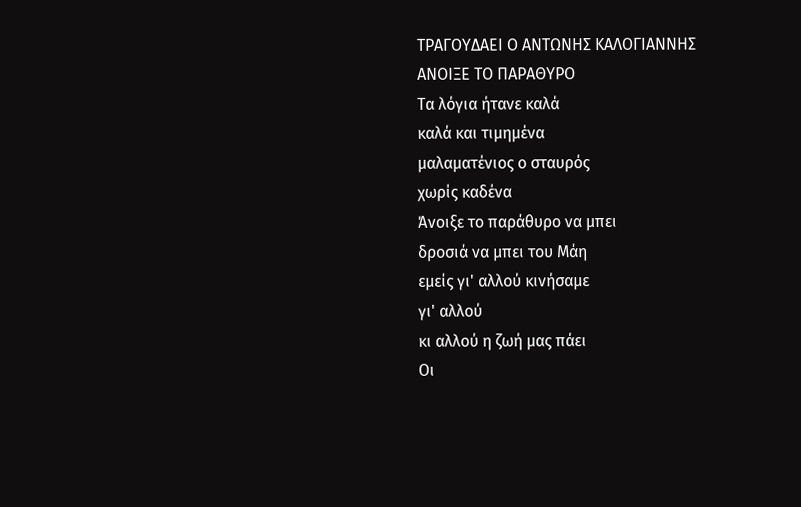ΤΡΑΓΟΥΔΑΕΙ Ο ΑΝΤΩΝΗΣ ΚΑΛΟΓΙΑΝΝΗΣ
ΑΝΟΙΞΕ ΤΟ ΠΑΡΑΘΥΡΟ
Τα λόγια ήτανε καλά
καλά και τιμημένα
μαλαματένιος ο σταυρός
χωρίς καδένα
Άνοιξε το παράθυρο να μπει
δροσιά να μπει του Μάη
εμείς γι' αλλού κινήσαμε
γι' αλλού
κι αλλού η ζωή μας πάει
Οι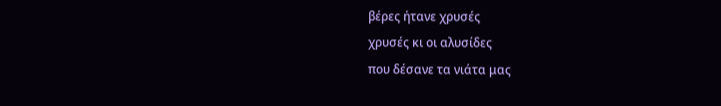βέρες ήτανε χρυσές
χρυσές κι οι αλυσίδες
που δέσανε τα νιάτα μας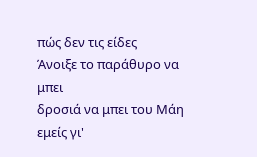πώς δεν τις είδες
Άνοιξε το παράθυρο να μπει
δροσιά να μπει του Μάη
εμείς γι'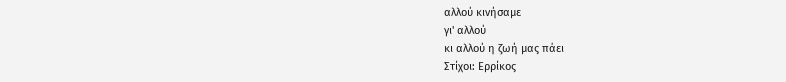αλλού κινήσαμε
γι' αλλού
κι αλλού η ζωή μας πάει
Στίχοι: Ερρίκος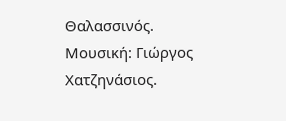Θαλασσινός.
Μουσική: Γιώργος Χατζηνάσιος.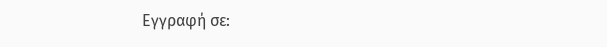Εγγραφή σε: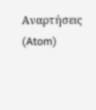Αναρτήσεις (Atom)